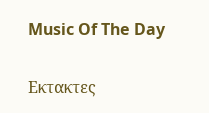Music Of The Day

Εκτακτες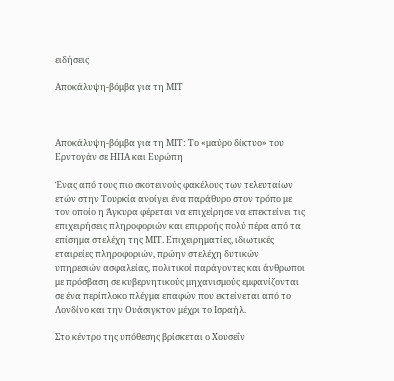ειδήσεις

Αποκάλυψη-βόμβα για τη ΜΙΤ



Αποκάλυψη-βόμβα για τη ΜΙΤ: Το «μαύρο δίκτυο» του Ερντογάν σε ΗΠΑ και Ευρώπη

Ένας από τους πιο σκοτεινούς φακέλους των τελευταίων ετών στην Τουρκία ανοίγει ένα παράθυρο στον τρόπο με τον οποίο η Άγκυρα φέρεται να επιχείρησε να επεκτείνει τις επιχειρήσεις πληροφοριών και επιρροής πολύ πέρα από τα επίσημα στελέχη της ΜΙΤ. Επιχειρηματίες, ιδιωτικές εταιρείες πληροφοριών, πρώην στελέχη δυτικών υπηρεσιών ασφαλείας, πολιτικοί παράγοντες και άνθρωποι με πρόσβαση σε κυβερνητικούς μηχανισμούς εμφανίζονται σε ένα περίπλοκο πλέγμα επαφών που εκτείνεται από το Λονδίνο και την Ουάσιγκτον μέχρι το Ισραήλ.

Στο κέντρο της υπόθεσης βρίσκεται ο Χουσεΐν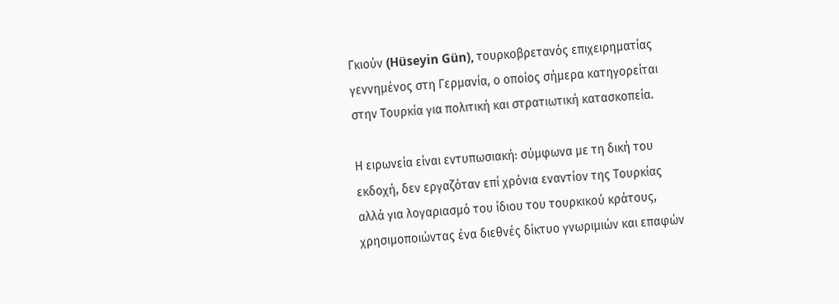Γκιούν (Hüseyin Gün), τουρκοβρετανός επιχειρηματίας γεννημένος στη Γερμανία, ο οποίος σήμερα κατηγορείται στην Τουρκία για πολιτική και στρατιωτική κατασκοπεία.

Η ειρωνεία είναι εντυπωσιακή: σύμφωνα με τη δική του εκδοχή, δεν εργαζόταν επί χρόνια εναντίον της Τουρκίας αλλά για λογαριασμό του ίδιου του τουρκικού κράτους, χρησιμοποιώντας ένα διεθνές δίκτυο γνωριμιών και επαφών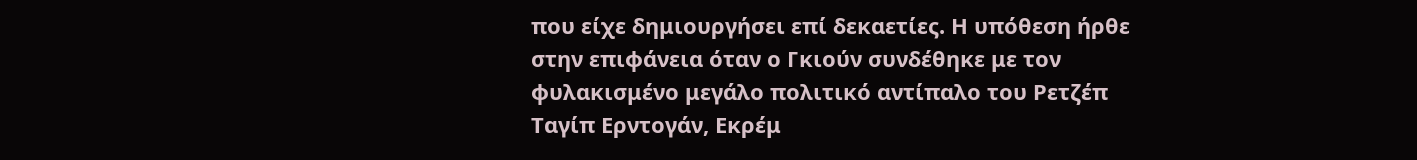που είχε δημιουργήσει επί δεκαετίες. Η υπόθεση ήρθε στην επιφάνεια όταν ο Γκιούν συνδέθηκε με τον φυλακισμένο μεγάλο πολιτικό αντίπαλο του Ρετζέπ Ταγίπ Ερντογάν, Εκρέμ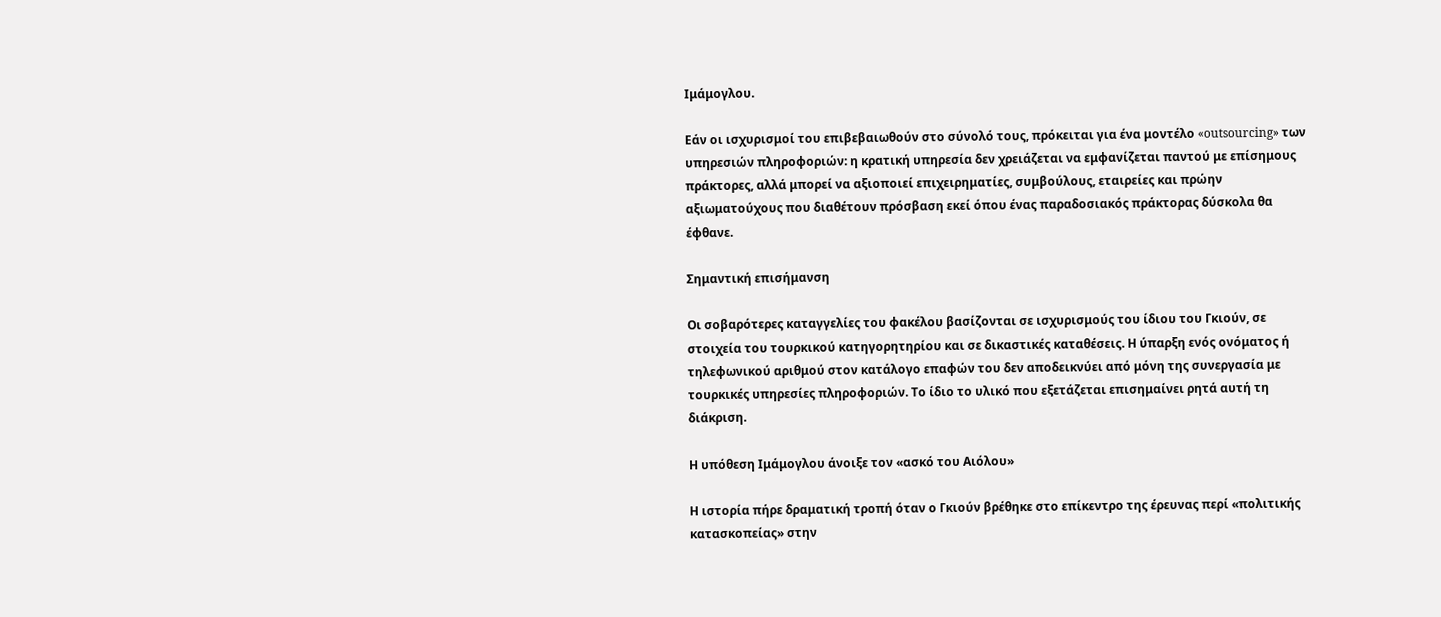Ιμάμογλου.

Εάν οι ισχυρισμοί του επιβεβαιωθούν στο σύνολό τους, πρόκειται για ένα μοντέλο «outsourcing» των υπηρεσιών πληροφοριών: η κρατική υπηρεσία δεν χρειάζεται να εμφανίζεται παντού με επίσημους πράκτορες, αλλά μπορεί να αξιοποιεί επιχειρηματίες, συμβούλους, εταιρείες και πρώην αξιωματούχους που διαθέτουν πρόσβαση εκεί όπου ένας παραδοσιακός πράκτορας δύσκολα θα έφθανε.

Σημαντική επισήμανση

Οι σοβαρότερες καταγγελίες του φακέλου βασίζονται σε ισχυρισμούς του ίδιου του Γκιούν, σε στοιχεία του τουρκικού κατηγορητηρίου και σε δικαστικές καταθέσεις. Η ύπαρξη ενός ονόματος ή τηλεφωνικού αριθμού στον κατάλογο επαφών του δεν αποδεικνύει από μόνη της συνεργασία με τουρκικές υπηρεσίες πληροφοριών. Το ίδιο το υλικό που εξετάζεται επισημαίνει ρητά αυτή τη διάκριση.

Η υπόθεση Ιμάμογλου άνοιξε τον «ασκό του Αιόλου»

Η ιστορία πήρε δραματική τροπή όταν ο Γκιούν βρέθηκε στο επίκεντρο της έρευνας περί «πολιτικής κατασκοπείας» στην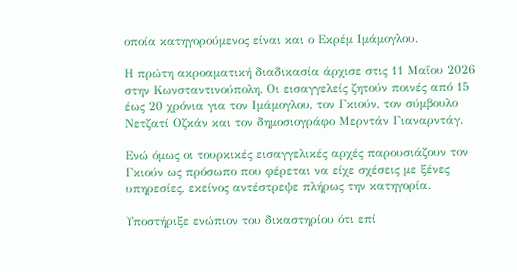οποία κατηγορούμενος είναι και ο Εκρέμ Ιμάμογλου.

Η πρώτη ακροαματική διαδικασία άρχισε στις 11 Μαΐου 2026 στην Κωνσταντινούπολη. Οι εισαγγελείς ζητούν ποινές από 15 έως 20 χρόνια για τον Ιμάμογλου, τον Γκιούν, τον σύμβουλο Νετζατί Οζκάν και τον δημοσιογράφο Μερντάν Γιαναρντάγ.

Ενώ όμως οι τουρκικές εισαγγελικές αρχές παρουσιάζουν τον Γκιούν ως πρόσωπο που φέρεται να είχε σχέσεις με ξένες υπηρεσίες, εκείνος αντέστρεψε πλήρως την κατηγορία.

Υποστήριξε ενώπιον του δικαστηρίου ότι επί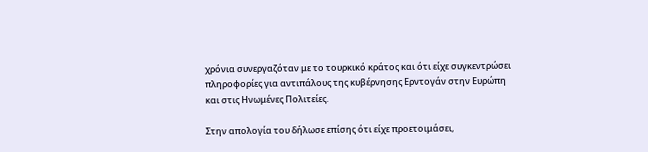χρόνια συνεργαζόταν με το τουρκικό κράτος και ότι είχε συγκεντρώσει πληροφορίες για αντιπάλους της κυβέρνησης Ερντογάν στην Ευρώπη και στις Ηνωμένες Πολιτείες.

Στην απολογία του δήλωσε επίσης ότι είχε προετοιμάσει,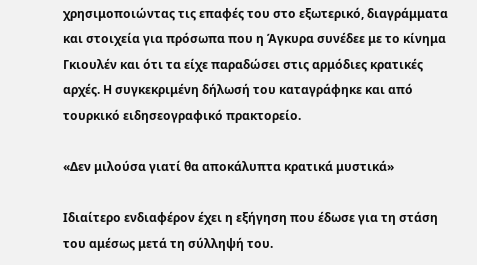χρησιμοποιώντας τις επαφές του στο εξωτερικό, διαγράμματα και στοιχεία για πρόσωπα που η Άγκυρα συνέδεε με το κίνημα Γκιουλέν και ότι τα είχε παραδώσει στις αρμόδιες κρατικές αρχές. Η συγκεκριμένη δήλωσή του καταγράφηκε και από τουρκικό ειδησεογραφικό πρακτορείο.

«Δεν μιλούσα γιατί θα αποκάλυπτα κρατικά μυστικά»

Ιδιαίτερο ενδιαφέρον έχει η εξήγηση που έδωσε για τη στάση του αμέσως μετά τη σύλληψή του.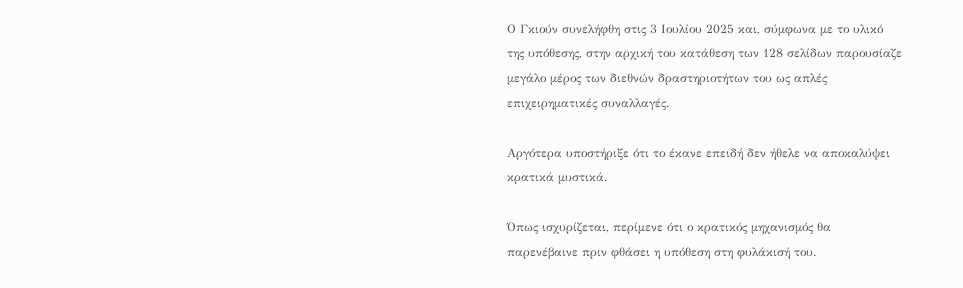Ο Γκιούν συνελήφθη στις 3 Ιουλίου 2025 και, σύμφωνα με το υλικό της υπόθεσης, στην αρχική του κατάθεση των 128 σελίδων παρουσίαζε μεγάλο μέρος των διεθνών δραστηριοτήτων του ως απλές επιχειρηματικές συναλλαγές.

Αργότερα υποστήριξε ότι το έκανε επειδή δεν ήθελε να αποκαλύψει κρατικά μυστικά.

Όπως ισχυρίζεται, περίμενε ότι ο κρατικός μηχανισμός θα παρενέβαινε πριν φθάσει η υπόθεση στη φυλάκισή του.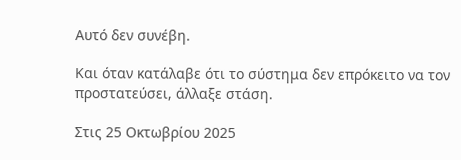Αυτό δεν συνέβη.

Και όταν κατάλαβε ότι το σύστημα δεν επρόκειτο να τον προστατεύσει, άλλαξε στάση.

Στις 25 Οκτωβρίου 2025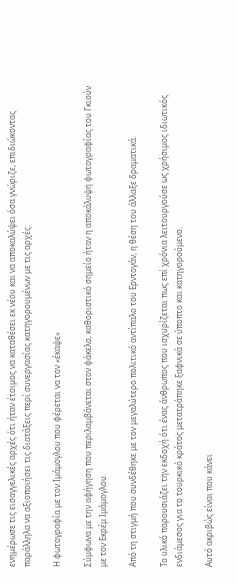ενημέρωσε τις εισαγγελικές αρχές ότι ήταν έτοιμος να καταθέσει εκ νέου και να αποκαλύψει όσα γνώριζε, επιδιώκοντας παράλληλα να αξιοποιήσει τις διατάξεις περί συνεργασίας κατηγορουμένων με τις αρχές.

Η φωτογραφία με τον Ιμάμογλου που φέρεται να τον «έκαψε»

Σύμφωνα με την αφήγηση που περιλαμβάνεται στον φάκελο, καθοριστικό σημείο ήταν η αποκάλυψη φωτογραφίας του Γκιούν με τον Εκρέμ Ιμάμογλου.

Από τη στιγμή που συνδέθηκε με τον μεγαλύτερο πολιτικό αντίπαλο του Ερντογάν, η θέση του άλλαξε δραματικά.

Το υλικό παρουσιάζει την εκδοχή ότι ένας άνθρωπος που ισχυρίζεται πως επί χρόνια λειτουργούσε ως χρήσιμος ιδιωτικός ενδιάμεσος για το τουρκικό κράτος μετατράπηκε ξαφνικά σε ύποπτο και κατηγορούμενο.

Αυτό ακριβώς είναι που κάνει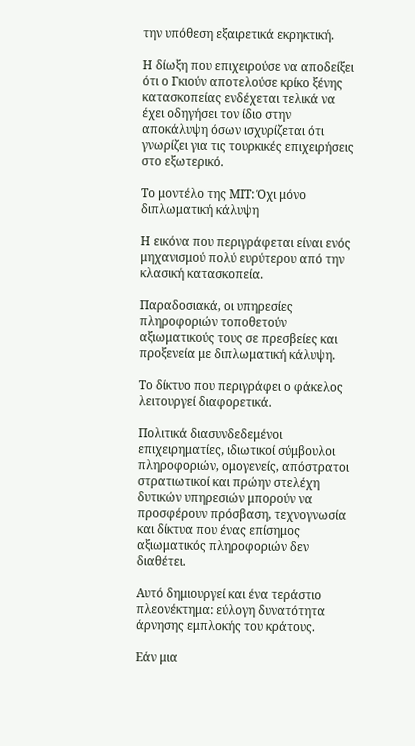την υπόθεση εξαιρετικά εκρηκτική.

Η δίωξη που επιχειρούσε να αποδείξει ότι ο Γκιούν αποτελούσε κρίκο ξένης κατασκοπείας ενδέχεται τελικά να έχει οδηγήσει τον ίδιο στην αποκάλυψη όσων ισχυρίζεται ότι γνωρίζει για τις τουρκικές επιχειρήσεις στο εξωτερικό.

Το μοντέλο της ΜΙΤ: Όχι μόνο διπλωματική κάλυψη

Η εικόνα που περιγράφεται είναι ενός μηχανισμού πολύ ευρύτερου από την κλασική κατασκοπεία.

Παραδοσιακά, οι υπηρεσίες πληροφοριών τοποθετούν αξιωματικούς τους σε πρεσβείες και προξενεία με διπλωματική κάλυψη.

Το δίκτυο που περιγράφει ο φάκελος λειτουργεί διαφορετικά.

Πολιτικά διασυνδεδεμένοι επιχειρηματίες, ιδιωτικοί σύμβουλοι πληροφοριών, ομογενείς, απόστρατοι στρατιωτικοί και πρώην στελέχη δυτικών υπηρεσιών μπορούν να προσφέρουν πρόσβαση, τεχνογνωσία και δίκτυα που ένας επίσημος αξιωματικός πληροφοριών δεν διαθέτει.

Αυτό δημιουργεί και ένα τεράστιο πλεονέκτημα: εύλογη δυνατότητα άρνησης εμπλοκής του κράτους.

Εάν μια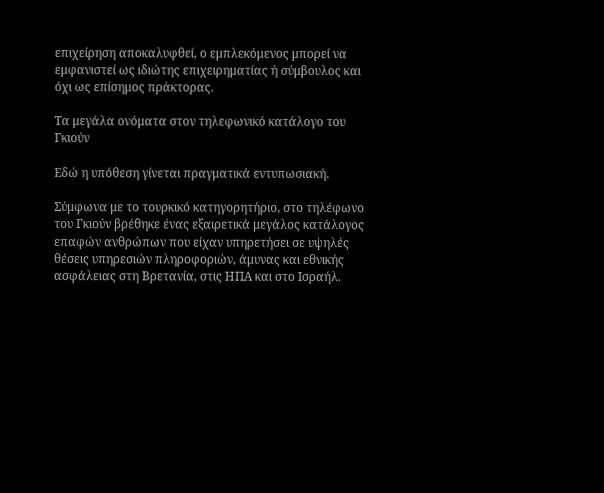επιχείρηση αποκαλυφθεί, ο εμπλεκόμενος μπορεί να εμφανιστεί ως ιδιώτης επιχειρηματίας ή σύμβουλος και όχι ως επίσημος πράκτορας.

Τα μεγάλα ονόματα στον τηλεφωνικό κατάλογο του Γκιούν

Εδώ η υπόθεση γίνεται πραγματικά εντυπωσιακή.

Σύμφωνα με το τουρκικό κατηγορητήριο, στο τηλέφωνο του Γκιούν βρέθηκε ένας εξαιρετικά μεγάλος κατάλογος επαφών ανθρώπων που είχαν υπηρετήσει σε υψηλές θέσεις υπηρεσιών πληροφοριών, άμυνας και εθνικής ασφάλειας στη Βρετανία, στις ΗΠΑ και στο Ισραήλ.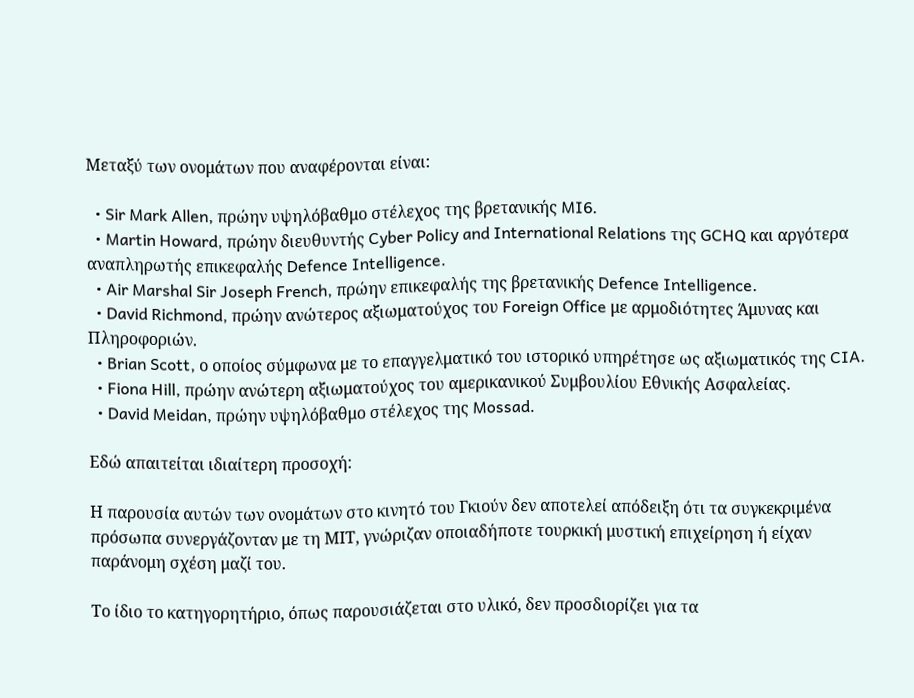Μεταξύ των ονομάτων που αναφέρονται είναι:

  • Sir Mark Allen, πρώην υψηλόβαθμο στέλεχος της βρετανικής MI6.
  • Martin Howard, πρώην διευθυντής Cyber Policy and International Relations της GCHQ και αργότερα αναπληρωτής επικεφαλής Defence Intelligence.
  • Air Marshal Sir Joseph French, πρώην επικεφαλής της βρετανικής Defence Intelligence.
  • David Richmond, πρώην ανώτερος αξιωματούχος του Foreign Office με αρμοδιότητες Άμυνας και Πληροφοριών.
  • Brian Scott, ο οποίος σύμφωνα με το επαγγελματικό του ιστορικό υπηρέτησε ως αξιωματικός της CIA.
  • Fiona Hill, πρώην ανώτερη αξιωματούχος του αμερικανικού Συμβουλίου Εθνικής Ασφαλείας.
  • David Meidan, πρώην υψηλόβαθμο στέλεχος της Mossad.

Εδώ απαιτείται ιδιαίτερη προσοχή:

Η παρουσία αυτών των ονομάτων στο κινητό του Γκιούν δεν αποτελεί απόδειξη ότι τα συγκεκριμένα πρόσωπα συνεργάζονταν με τη ΜΙΤ, γνώριζαν οποιαδήποτε τουρκική μυστική επιχείρηση ή είχαν παράνομη σχέση μαζί του.

Το ίδιο το κατηγορητήριο, όπως παρουσιάζεται στο υλικό, δεν προσδιορίζει για τα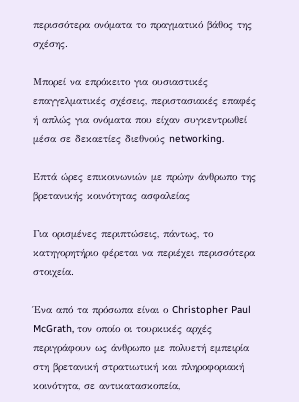περισσότερα ονόματα το πραγματικό βάθος της σχέσης.

Μπορεί να επρόκειτο για ουσιαστικές επαγγελματικές σχέσεις, περιστασιακές επαφές ή απλώς για ονόματα που είχαν συγκεντρωθεί μέσα σε δεκαετίες διεθνούς networking.

Επτά ώρες επικοινωνιών με πρώην άνθρωπο της βρετανικής κοινότητας ασφαλείας

Για ορισμένες περιπτώσεις, πάντως, το κατηγορητήριο φέρεται να περιέχει περισσότερα στοιχεία.

Ένα από τα πρόσωπα είναι ο Christopher Paul McGrath, τον οποίο οι τουρκικές αρχές περιγράφουν ως άνθρωπο με πολυετή εμπειρία στη βρετανική στρατιωτική και πληροφοριακή κοινότητα, σε αντικατασκοπεία,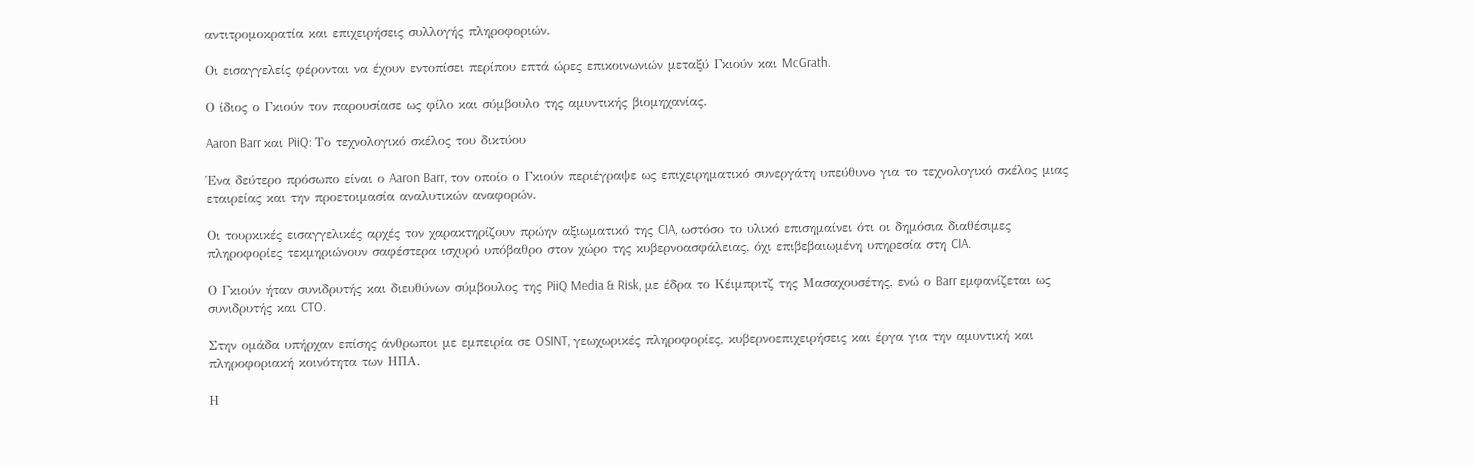αντιτρομοκρατία και επιχειρήσεις συλλογής πληροφοριών.

Οι εισαγγελείς φέρονται να έχουν εντοπίσει περίπου επτά ώρες επικοινωνιών μεταξύ Γκιούν και McGrath.

Ο ίδιος ο Γκιούν τον παρουσίασε ως φίλο και σύμβουλο της αμυντικής βιομηχανίας.

Aaron Barr και PiiQ: Το τεχνολογικό σκέλος του δικτύου

Ένα δεύτερο πρόσωπο είναι ο Aaron Barr, τον οποίο ο Γκιούν περιέγραψε ως επιχειρηματικό συνεργάτη υπεύθυνο για το τεχνολογικό σκέλος μιας εταιρείας και την προετοιμασία αναλυτικών αναφορών.

Οι τουρκικές εισαγγελικές αρχές τον χαρακτηρίζουν πρώην αξιωματικό της CIA, ωστόσο το υλικό επισημαίνει ότι οι δημόσια διαθέσιμες πληροφορίες τεκμηριώνουν σαφέστερα ισχυρό υπόβαθρο στον χώρο της κυβερνοασφάλειας, όχι επιβεβαιωμένη υπηρεσία στη CIA.

Ο Γκιούν ήταν συνιδρυτής και διευθύνων σύμβουλος της PiiQ Media & Risk, με έδρα το Κέιμπριτζ της Μασαχουσέτης, ενώ ο Barr εμφανίζεται ως συνιδρυτής και CTO.

Στην ομάδα υπήρχαν επίσης άνθρωποι με εμπειρία σε OSINT, γεωχωρικές πληροφορίες, κυβερνοεπιχειρήσεις και έργα για την αμυντική και πληροφοριακή κοινότητα των ΗΠΑ.

Η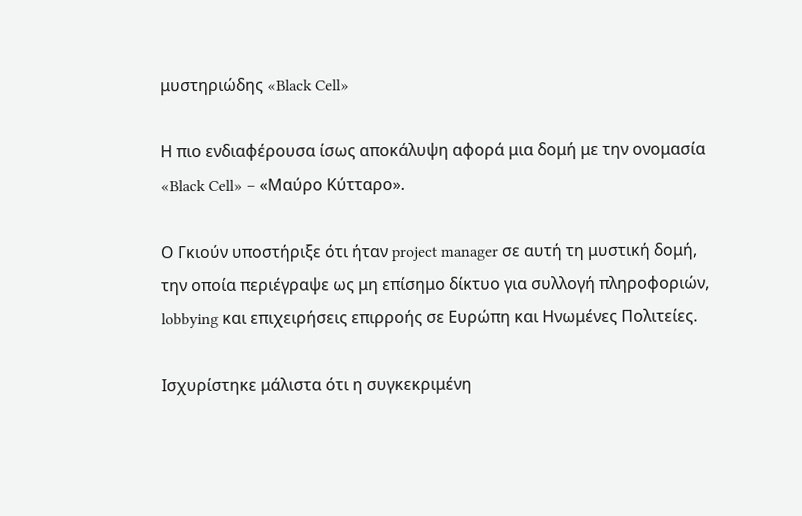μυστηριώδης «Black Cell»

Η πιο ενδιαφέρουσα ίσως αποκάλυψη αφορά μια δομή με την ονομασία «Black Cell» – «Μαύρο Κύτταρο».

Ο Γκιούν υποστήριξε ότι ήταν project manager σε αυτή τη μυστική δομή, την οποία περιέγραψε ως μη επίσημο δίκτυο για συλλογή πληροφοριών, lobbying και επιχειρήσεις επιρροής σε Ευρώπη και Ηνωμένες Πολιτείες.

Ισχυρίστηκε μάλιστα ότι η συγκεκριμένη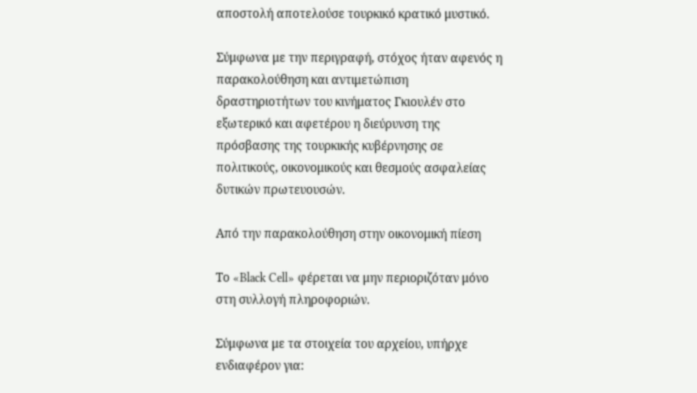αποστολή αποτελούσε τουρκικό κρατικό μυστικό.

Σύμφωνα με την περιγραφή, στόχος ήταν αφενός η παρακολούθηση και αντιμετώπιση δραστηριοτήτων του κινήματος Γκιουλέν στο εξωτερικό και αφετέρου η διεύρυνση της πρόσβασης της τουρκικής κυβέρνησης σε πολιτικούς, οικονομικούς και θεσμούς ασφαλείας δυτικών πρωτευουσών.

Από την παρακολούθηση στην οικονομική πίεση

Το «Black Cell» φέρεται να μην περιοριζόταν μόνο στη συλλογή πληροφοριών.

Σύμφωνα με τα στοιχεία του αρχείου, υπήρχε ενδιαφέρον για: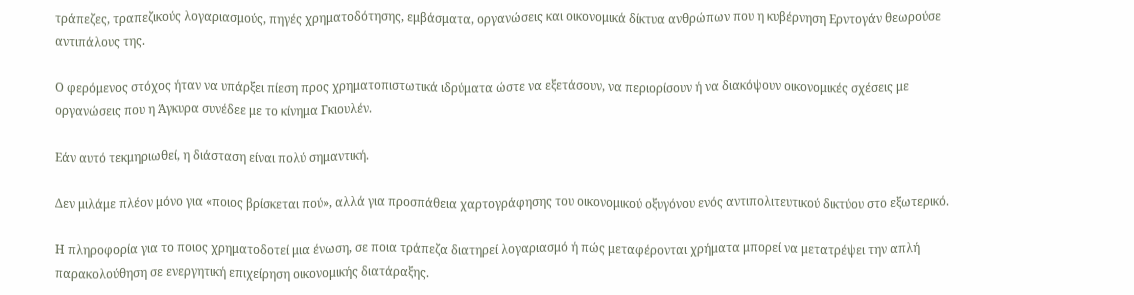τράπεζες, τραπεζικούς λογαριασμούς, πηγές χρηματοδότησης, εμβάσματα, οργανώσεις και οικονομικά δίκτυα ανθρώπων που η κυβέρνηση Ερντογάν θεωρούσε αντιπάλους της.

Ο φερόμενος στόχος ήταν να υπάρξει πίεση προς χρηματοπιστωτικά ιδρύματα ώστε να εξετάσουν, να περιορίσουν ή να διακόψουν οικονομικές σχέσεις με οργανώσεις που η Άγκυρα συνέδεε με το κίνημα Γκιουλέν.

Εάν αυτό τεκμηριωθεί, η διάσταση είναι πολύ σημαντική.

Δεν μιλάμε πλέον μόνο για «ποιος βρίσκεται πού», αλλά για προσπάθεια χαρτογράφησης του οικονομικού οξυγόνου ενός αντιπολιτευτικού δικτύου στο εξωτερικό.

Η πληροφορία για το ποιος χρηματοδοτεί μια ένωση, σε ποια τράπεζα διατηρεί λογαριασμό ή πώς μεταφέρονται χρήματα μπορεί να μετατρέψει την απλή παρακολούθηση σε ενεργητική επιχείρηση οικονομικής διατάραξης.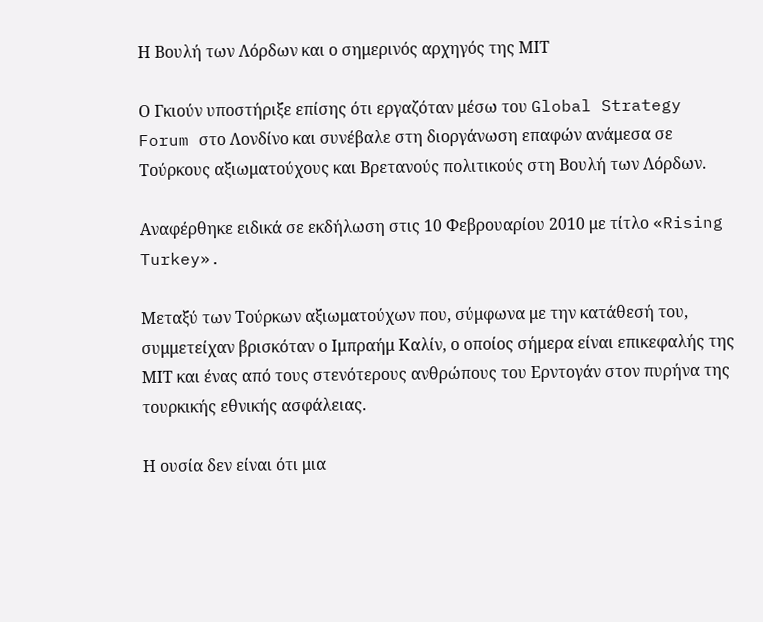Η Βουλή των Λόρδων και ο σημερινός αρχηγός της ΜΙΤ

Ο Γκιούν υποστήριξε επίσης ότι εργαζόταν μέσω του Global Strategy Forum στο Λονδίνο και συνέβαλε στη διοργάνωση επαφών ανάμεσα σε Τούρκους αξιωματούχους και Βρετανούς πολιτικούς στη Βουλή των Λόρδων.

Αναφέρθηκε ειδικά σε εκδήλωση στις 10 Φεβρουαρίου 2010 με τίτλο «Rising Turkey».

Μεταξύ των Τούρκων αξιωματούχων που, σύμφωνα με την κατάθεσή του, συμμετείχαν βρισκόταν ο Ιμπραήμ Καλίν, ο οποίος σήμερα είναι επικεφαλής της ΜΙΤ και ένας από τους στενότερους ανθρώπους του Ερντογάν στον πυρήνα της τουρκικής εθνικής ασφάλειας.

Η ουσία δεν είναι ότι μια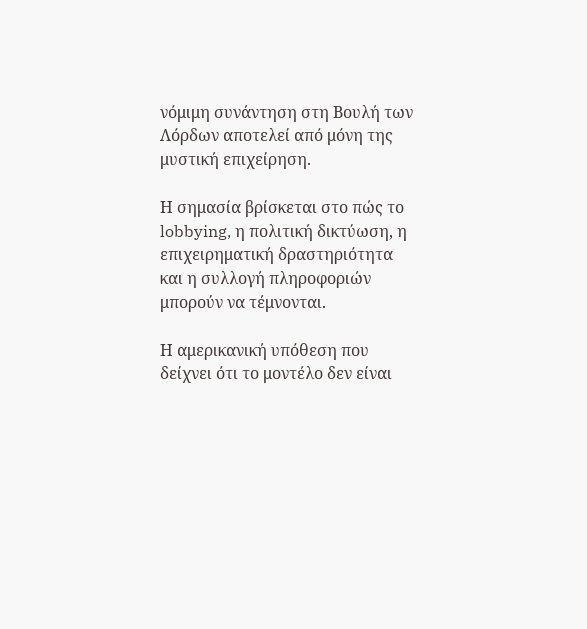νόμιμη συνάντηση στη Βουλή των Λόρδων αποτελεί από μόνη της μυστική επιχείρηση.

Η σημασία βρίσκεται στο πώς το lobbying, η πολιτική δικτύωση, η επιχειρηματική δραστηριότητα και η συλλογή πληροφοριών μπορούν να τέμνονται.

Η αμερικανική υπόθεση που δείχνει ότι το μοντέλο δεν είναι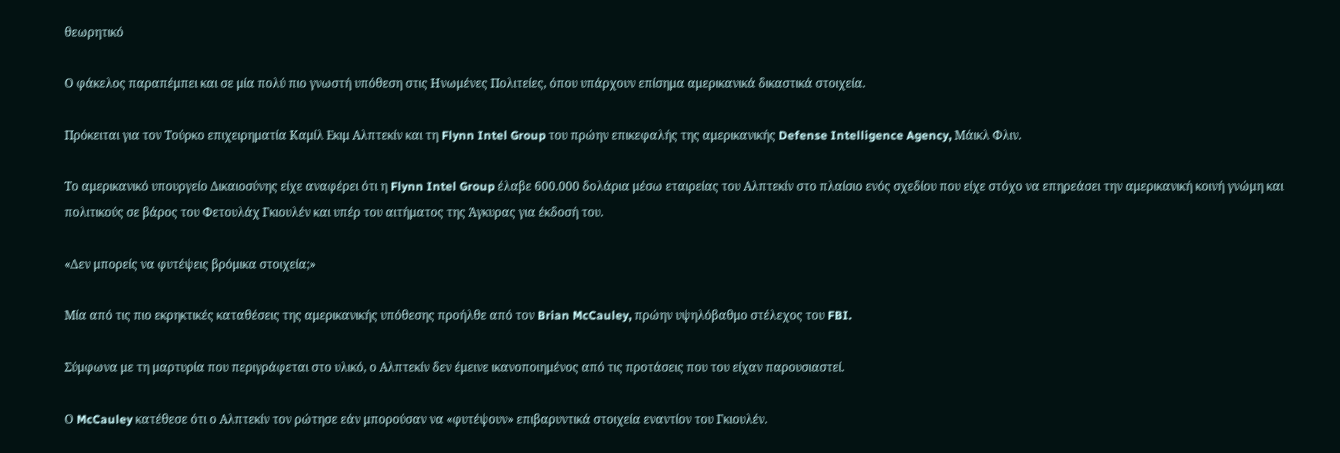θεωρητικό

Ο φάκελος παραπέμπει και σε μία πολύ πιο γνωστή υπόθεση στις Ηνωμένες Πολιτείες, όπου υπάρχουν επίσημα αμερικανικά δικαστικά στοιχεία.

Πρόκειται για τον Τούρκο επιχειρηματία Καμίλ Εκιμ Αλπτεκίν και τη Flynn Intel Group του πρώην επικεφαλής της αμερικανικής Defense Intelligence Agency, Μάικλ Φλιν.

Το αμερικανικό υπουργείο Δικαιοσύνης είχε αναφέρει ότι η Flynn Intel Group έλαβε 600.000 δολάρια μέσω εταιρείας του Αλπτεκίν στο πλαίσιο ενός σχεδίου που είχε στόχο να επηρεάσει την αμερικανική κοινή γνώμη και πολιτικούς σε βάρος του Φετουλάχ Γκιουλέν και υπέρ του αιτήματος της Άγκυρας για έκδοσή του.

«Δεν μπορείς να φυτέψεις βρόμικα στοιχεία;»

Μία από τις πιο εκρηκτικές καταθέσεις της αμερικανικής υπόθεσης προήλθε από τον Brian McCauley, πρώην υψηλόβαθμο στέλεχος του FBI.

Σύμφωνα με τη μαρτυρία που περιγράφεται στο υλικό, ο Αλπτεκίν δεν έμεινε ικανοποιημένος από τις προτάσεις που του είχαν παρουσιαστεί.

Ο McCauley κατέθεσε ότι ο Αλπτεκίν τον ρώτησε εάν μπορούσαν να «φυτέψουν» επιβαρυντικά στοιχεία εναντίον του Γκιουλέν.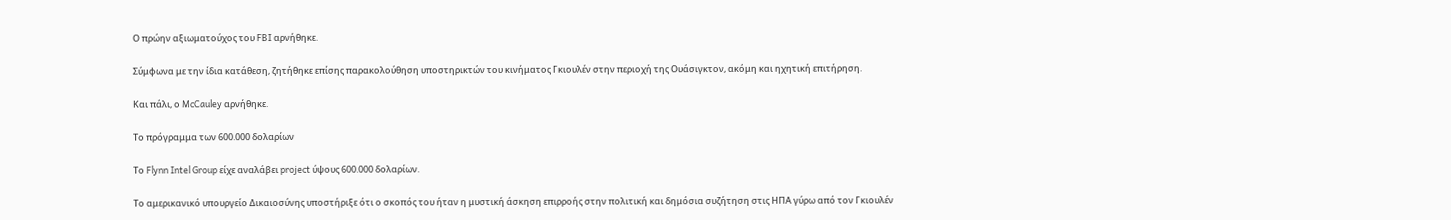Ο πρώην αξιωματούχος του FBI αρνήθηκε.

Σύμφωνα με την ίδια κατάθεση, ζητήθηκε επίσης παρακολούθηση υποστηρικτών του κινήματος Γκιουλέν στην περιοχή της Ουάσιγκτον, ακόμη και ηχητική επιτήρηση.

Και πάλι, ο McCauley αρνήθηκε.

Το πρόγραμμα των 600.000 δολαρίων

Το Flynn Intel Group είχε αναλάβει project ύψους 600.000 δολαρίων.

Το αμερικανικό υπουργείο Δικαιοσύνης υποστήριξε ότι ο σκοπός του ήταν η μυστική άσκηση επιρροής στην πολιτική και δημόσια συζήτηση στις ΗΠΑ γύρω από τον Γκιουλέν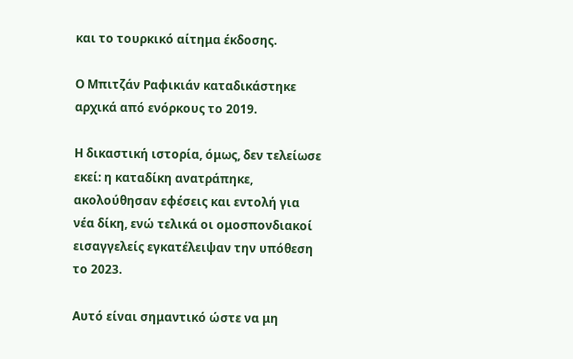και το τουρκικό αίτημα έκδοσης.

Ο Μπιτζάν Ραφικιάν καταδικάστηκε αρχικά από ενόρκους το 2019.

Η δικαστική ιστορία, όμως, δεν τελείωσε εκεί: η καταδίκη ανατράπηκε, ακολούθησαν εφέσεις και εντολή για νέα δίκη, ενώ τελικά οι ομοσπονδιακοί εισαγγελείς εγκατέλειψαν την υπόθεση το 2023.

Αυτό είναι σημαντικό ώστε να μη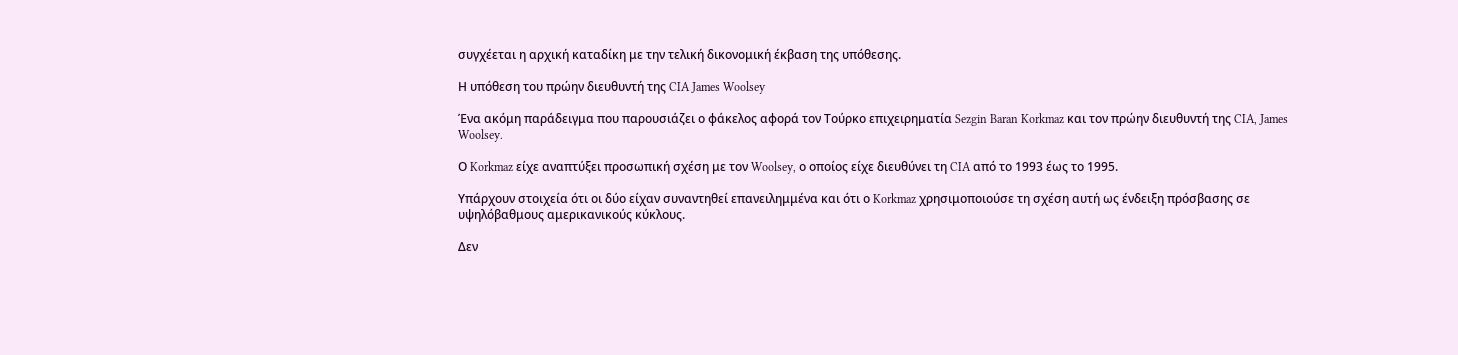συγχέεται η αρχική καταδίκη με την τελική δικονομική έκβαση της υπόθεσης.

Η υπόθεση του πρώην διευθυντή της CIA James Woolsey

Ένα ακόμη παράδειγμα που παρουσιάζει ο φάκελος αφορά τον Τούρκο επιχειρηματία Sezgin Baran Korkmaz και τον πρώην διευθυντή της CIA, James Woolsey.

Ο Korkmaz είχε αναπτύξει προσωπική σχέση με τον Woolsey, ο οποίος είχε διευθύνει τη CIA από το 1993 έως το 1995.

Υπάρχουν στοιχεία ότι οι δύο είχαν συναντηθεί επανειλημμένα και ότι ο Korkmaz χρησιμοποιούσε τη σχέση αυτή ως ένδειξη πρόσβασης σε υψηλόβαθμους αμερικανικούς κύκλους.

Δεν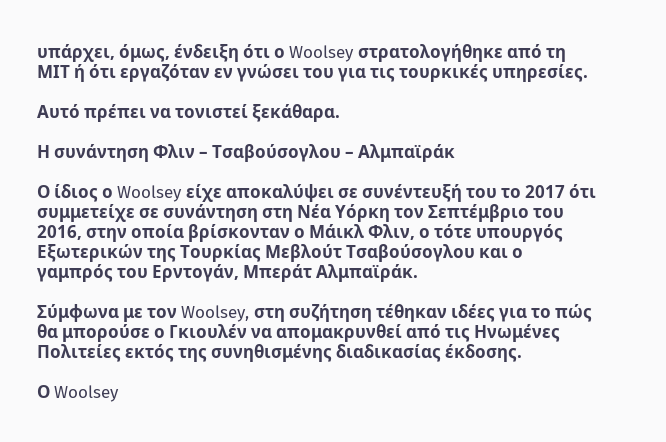υπάρχει, όμως, ένδειξη ότι ο Woolsey στρατολογήθηκε από τη ΜΙΤ ή ότι εργαζόταν εν γνώσει του για τις τουρκικές υπηρεσίες.

Αυτό πρέπει να τονιστεί ξεκάθαρα.

Η συνάντηση Φλιν – Τσαβούσογλου – Αλμπαϊράκ

Ο ίδιος ο Woolsey είχε αποκαλύψει σε συνέντευξή του το 2017 ότι συμμετείχε σε συνάντηση στη Νέα Υόρκη τον Σεπτέμβριο του 2016, στην οποία βρίσκονταν ο Μάικλ Φλιν, ο τότε υπουργός Εξωτερικών της Τουρκίας Μεβλούτ Τσαβούσογλου και ο γαμπρός του Ερντογάν, Μπεράτ Αλμπαϊράκ.

Σύμφωνα με τον Woolsey, στη συζήτηση τέθηκαν ιδέες για το πώς θα μπορούσε ο Γκιουλέν να απομακρυνθεί από τις Ηνωμένες Πολιτείες εκτός της συνηθισμένης διαδικασίας έκδοσης.

Ο Woolsey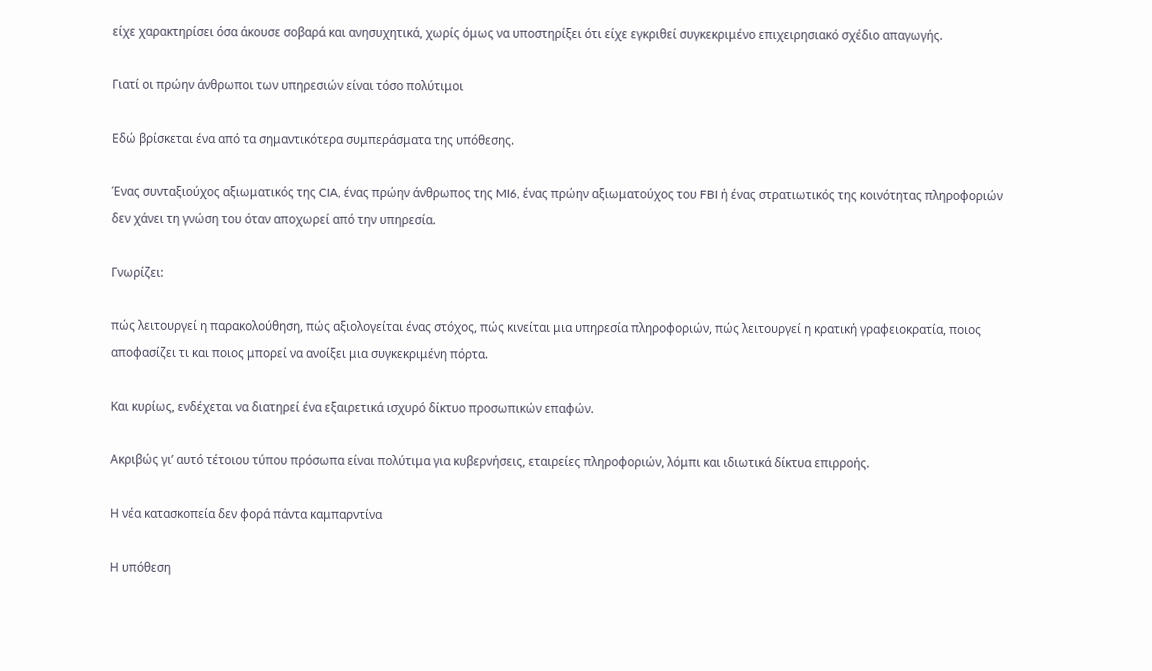είχε χαρακτηρίσει όσα άκουσε σοβαρά και ανησυχητικά, χωρίς όμως να υποστηρίξει ότι είχε εγκριθεί συγκεκριμένο επιχειρησιακό σχέδιο απαγωγής.

Γιατί οι πρώην άνθρωποι των υπηρεσιών είναι τόσο πολύτιμοι

Εδώ βρίσκεται ένα από τα σημαντικότερα συμπεράσματα της υπόθεσης.

Ένας συνταξιούχος αξιωματικός της CIA, ένας πρώην άνθρωπος της MI6, ένας πρώην αξιωματούχος του FBI ή ένας στρατιωτικός της κοινότητας πληροφοριών δεν χάνει τη γνώση του όταν αποχωρεί από την υπηρεσία.

Γνωρίζει:

πώς λειτουργεί η παρακολούθηση, πώς αξιολογείται ένας στόχος, πώς κινείται μια υπηρεσία πληροφοριών, πώς λειτουργεί η κρατική γραφειοκρατία, ποιος αποφασίζει τι και ποιος μπορεί να ανοίξει μια συγκεκριμένη πόρτα.

Και κυρίως, ενδέχεται να διατηρεί ένα εξαιρετικά ισχυρό δίκτυο προσωπικών επαφών.

Ακριβώς γι’ αυτό τέτοιου τύπου πρόσωπα είναι πολύτιμα για κυβερνήσεις, εταιρείες πληροφοριών, λόμπι και ιδιωτικά δίκτυα επιρροής.

Η νέα κατασκοπεία δεν φορά πάντα καμπαρντίνα

Η υπόθεση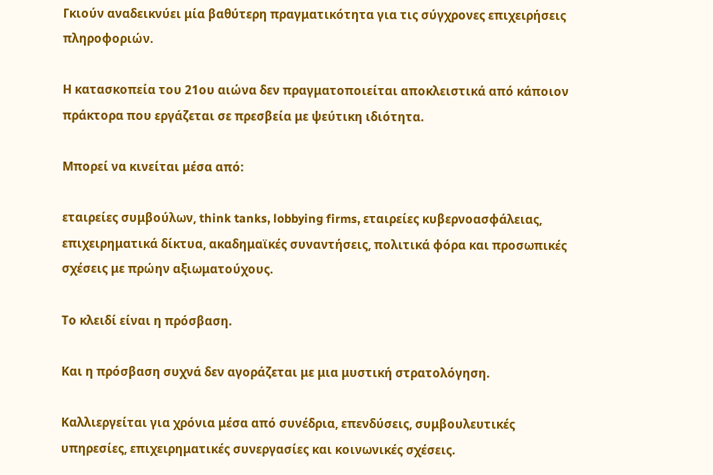Γκιούν αναδεικνύει μία βαθύτερη πραγματικότητα για τις σύγχρονες επιχειρήσεις πληροφοριών.

Η κατασκοπεία του 21ου αιώνα δεν πραγματοποιείται αποκλειστικά από κάποιον πράκτορα που εργάζεται σε πρεσβεία με ψεύτικη ιδιότητα.

Μπορεί να κινείται μέσα από:

εταιρείες συμβούλων, think tanks, lobbying firms, εταιρείες κυβερνοασφάλειας, επιχειρηματικά δίκτυα, ακαδημαϊκές συναντήσεις, πολιτικά φόρα και προσωπικές σχέσεις με πρώην αξιωματούχους.

Το κλειδί είναι η πρόσβαση.

Και η πρόσβαση συχνά δεν αγοράζεται με μια μυστική στρατολόγηση.

Καλλιεργείται για χρόνια μέσα από συνέδρια, επενδύσεις, συμβουλευτικές υπηρεσίες, επιχειρηματικές συνεργασίες και κοινωνικές σχέσεις.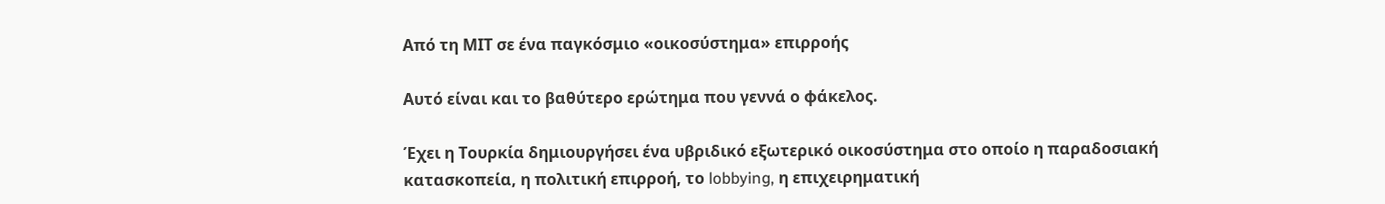Από τη ΜΙΤ σε ένα παγκόσμιο «οικοσύστημα» επιρροής

Αυτό είναι και το βαθύτερο ερώτημα που γεννά ο φάκελος.

Έχει η Τουρκία δημιουργήσει ένα υβριδικό εξωτερικό οικοσύστημα στο οποίο η παραδοσιακή κατασκοπεία, η πολιτική επιρροή, το lobbying, η επιχειρηματική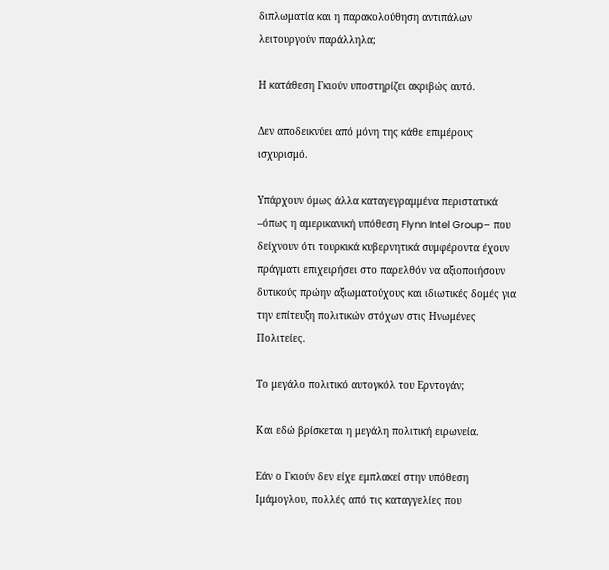διπλωματία και η παρακολούθηση αντιπάλων λειτουργούν παράλληλα;

Η κατάθεση Γκιούν υποστηρίζει ακριβώς αυτό.

Δεν αποδεικνύει από μόνη της κάθε επιμέρους ισχυρισμό.

Υπάρχουν όμως άλλα καταγεγραμμένα περιστατικά –όπως η αμερικανική υπόθεση Flynn Intel Group– που δείχνουν ότι τουρκικά κυβερνητικά συμφέροντα έχουν πράγματι επιχειρήσει στο παρελθόν να αξιοποιήσουν δυτικούς πρώην αξιωματούχους και ιδιωτικές δομές για την επίτευξη πολιτικών στόχων στις Ηνωμένες Πολιτείες.

Το μεγάλο πολιτικό αυτογκόλ του Ερντογάν;

Και εδώ βρίσκεται η μεγάλη πολιτική ειρωνεία.

Εάν ο Γκιούν δεν είχε εμπλακεί στην υπόθεση Ιμάμογλου, πολλές από τις καταγγελίες που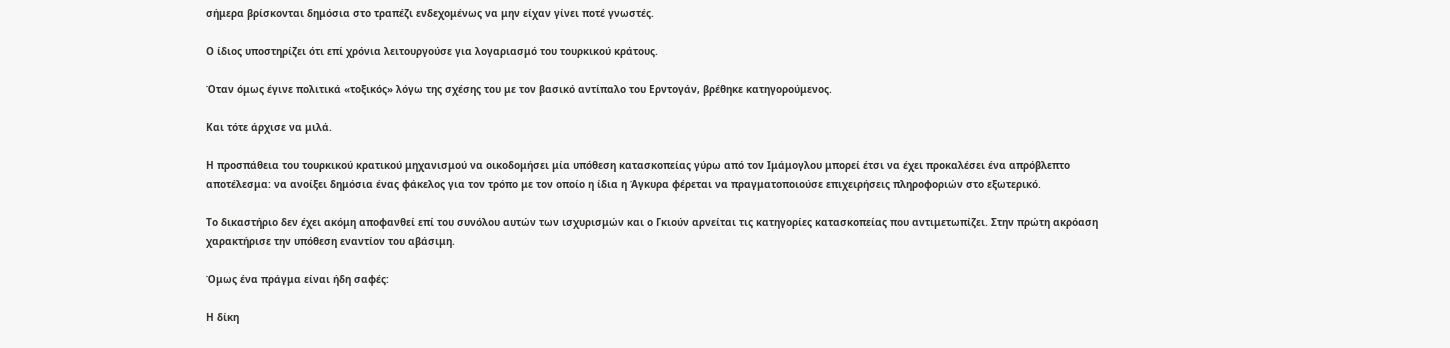σήμερα βρίσκονται δημόσια στο τραπέζι ενδεχομένως να μην είχαν γίνει ποτέ γνωστές.

Ο ίδιος υποστηρίζει ότι επί χρόνια λειτουργούσε για λογαριασμό του τουρκικού κράτους.

Όταν όμως έγινε πολιτικά «τοξικός» λόγω της σχέσης του με τον βασικό αντίπαλο του Ερντογάν, βρέθηκε κατηγορούμενος.

Και τότε άρχισε να μιλά.

Η προσπάθεια του τουρκικού κρατικού μηχανισμού να οικοδομήσει μία υπόθεση κατασκοπείας γύρω από τον Ιμάμογλου μπορεί έτσι να έχει προκαλέσει ένα απρόβλεπτο αποτέλεσμα: να ανοίξει δημόσια ένας φάκελος για τον τρόπο με τον οποίο η ίδια η Άγκυρα φέρεται να πραγματοποιούσε επιχειρήσεις πληροφοριών στο εξωτερικό.

Το δικαστήριο δεν έχει ακόμη αποφανθεί επί του συνόλου αυτών των ισχυρισμών και ο Γκιούν αρνείται τις κατηγορίες κατασκοπείας που αντιμετωπίζει. Στην πρώτη ακρόαση χαρακτήρισε την υπόθεση εναντίον του αβάσιμη.

Όμως ένα πράγμα είναι ήδη σαφές:

Η δίκη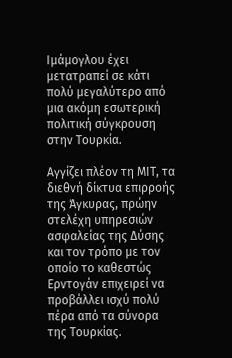Ιμάμογλου έχει μετατραπεί σε κάτι πολύ μεγαλύτερο από μια ακόμη εσωτερική πολιτική σύγκρουση στην Τουρκία.

Αγγίζει πλέον τη ΜΙΤ, τα διεθνή δίκτυα επιρροής της Άγκυρας, πρώην στελέχη υπηρεσιών ασφαλείας της Δύσης και τον τρόπο με τον οποίο το καθεστώς Ερντογάν επιχειρεί να προβάλλει ισχύ πολύ πέρα από τα σύνορα της Τουρκίας.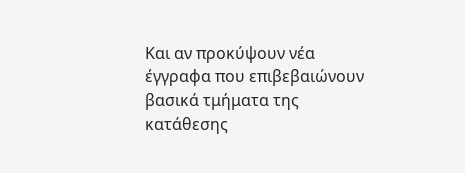Και αν προκύψουν νέα έγγραφα που επιβεβαιώνουν βασικά τμήματα της κατάθεσης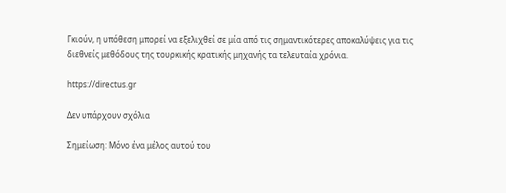Γκιούν, η υπόθεση μπορεί να εξελιχθεί σε μία από τις σημαντικότερες αποκαλύψεις για τις διεθνείς μεθόδους της τουρκικής κρατικής μηχανής τα τελευταία χρόνια.

https://directus.gr

Δεν υπάρχουν σχόλια

Σημείωση: Μόνο ένα μέλος αυτού του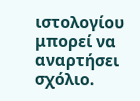ιστολογίου μπορεί να αναρτήσει σχόλιο.